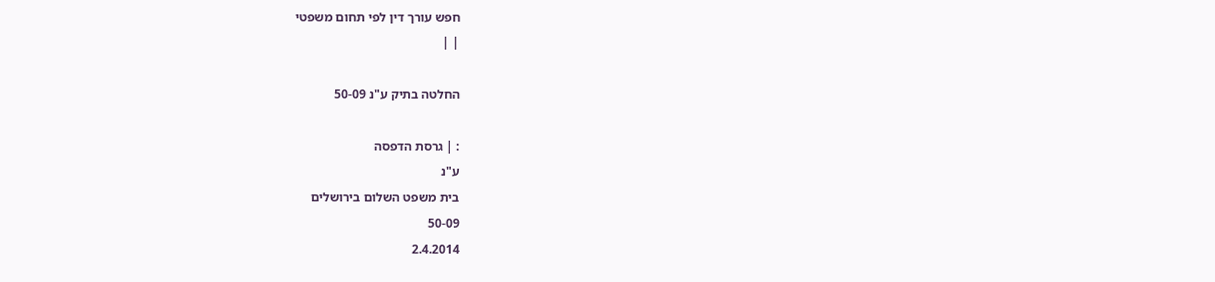חפש עורך דין לפי תחום משפטי
| |

החלטה בתיק ע"נ 50-09

: | גרסת הדפסה
ע"נ
בית משפט השלום בירושלים
50-09
2.4.2014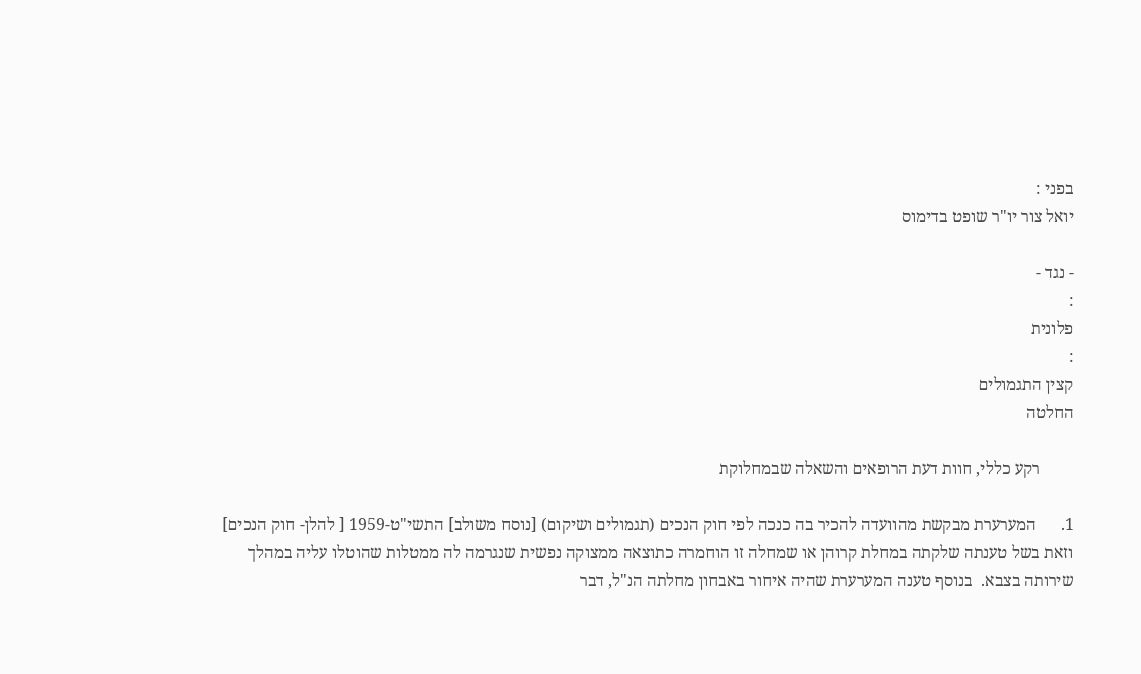בפני :
יואל צור יו"ר שופט בדימוס

- נגד -
:
פלונית
:
קצין התגמולים
החלטה

        רקע כללי, חוות דעת הרופאים והשאלה שבמחלוקת

1.      המערערת מבקשת מהוועדה להכיר בה כנכה לפי חוק הנכים (תגמולים ושיקום) [נוסח משולב] התשי"ט-1959 [ להלן- חוק הנכים] וזאת בשל טענתה שלקתה במחלת קרוהן או שמחלה זו הוחמרה כתוצאה ממצוקה נפשית שנגרמה לה ממטלות שהוטלו עליה במהלך שירותה בצבא.  בנוסף טענה המערערת שהיה איחור באבחון מחלתה הנ"ל, דבר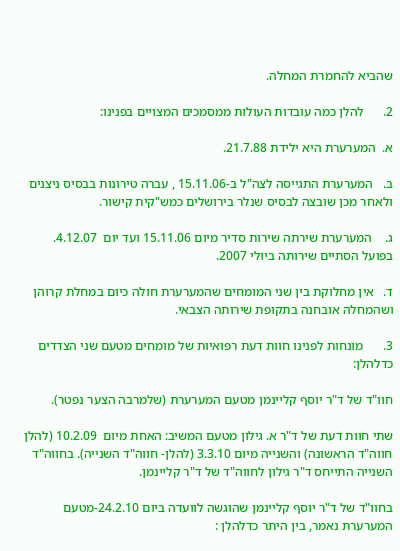שהביא להחמרת המחלה.

2.      להלן כמה עובדות העולות ממסמכים המצויים בפנינו:

א.  המערערת היא ילידת 21.7.88.

ב.   המערערת התגייסה לצה"ל ב-15.11.06 , עברה טירונות בבסיס ניצנים ולאחר מכן שובצה לבסיס שנלר בירושלים כמש"קית קישור.

ג.    המערערת שירתה שירות סדיר מיום 15.11.06 ועד יום  4.12.07. בפועל הסתיים שירותה ביולי 2007.

ד.   אין מחלוקת בין שני המומחים שהמערערת חולה כיום במחלת קרוהן ושהמחלה אובחנה בתקופת שירותה הצבאי.

3.      מונחות לפנינו חוות דעת רפואיות של מומחים מטעם שני הצדדים כדלהלן:

חוו"ד של ד"ר יוסף קליינמן מטעם המערערת (שלמרבה הצער נפטר).

שתי חוות דעת של ד"ר א. גילון מטעם המשיב: האחת מיום  10.2.09 (להלן חווה"ד הראשונה) והשנייה מיום 3.3.10 (להלן- חווה"ד השנייה). בחווה"ד השנייה התייחס ד"ר גילון לחווה"ד של ד"ר קליינמן.

בחוו"ד של ד"ר יוסף קליינמן שהוגשה לוועדה ביום 24.2.10-מטעם המערערת נאמר, בין היתר כדלהלן :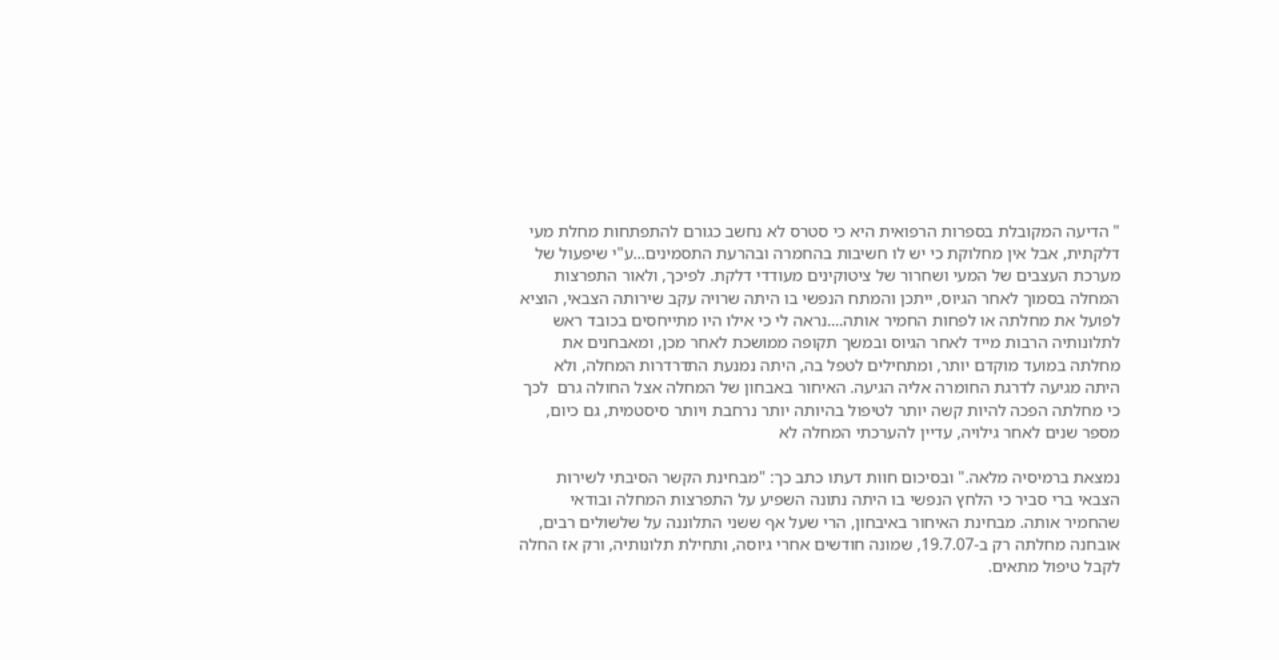" הדיעה המקובלת בספרות הרפואית היא כי סטרס לא נחשב כגורם להתפתחות מחלת מעי דלקתית, אבל אין מחלוקת כי יש לו חשיבות בהחמרה ובהרעת התסמינים...ע"י שיפעול של מערכת העצבים של המעי ושחרור של ציטוקינים מעודדי דלקת. לפיכך, ולאור התפרצות המחלה בסמוך לאחר הגיוס, ייתכן והמתח הנפשי בו היתה שרויה עקב שירותה הצבאי, הוציא לפועל את מחלתה או לפחות החמיר אותה....נראה לי כי אילו היו מתייחסים בכובד ראש לתלונותיה הרבות מייד לאחר הגיוס ובמשך תקופה ממושכת לאחר מכן, ומאבחנים את מחלתה במועד מוקדם יותר, ומתחילים לטפל בה, היתה נמנעת התדרדרות המחלה, ולא היתה מגיעה לדרגת החומרה אליה הגיעה. האיחור באבחון של המחלה אצל החולה גרם  לכך כי מחלתה הפכה להיות קשה יותר לטיפול בהיותה יותר נרחבת ויותר סיסטמית, גם כיום, מספר שנים לאחר גילויה, עדיין להערכתי המחלה לא

נמצאת ברמיסיה מלאה." ובסיכום חוות דעתו כתב כך: "מבחינת הקשר הסיבתי לשירות הצבאי ברי סביר כי הלחץ הנפשי בו היתה נתונה השפיע על התפרצות המחלה ובודאי שהחמיר אותה. מבחינת האיחור באיבחון, הרי שעל אף ששני התלוננה על שלשולים רבים, אובחנה מחלתה רק ב-19.7.07, שמונה חודשים אחרי גיוסה, ותחילת תלונותיה, ורק אז החלה לקבל טיפול מתאים.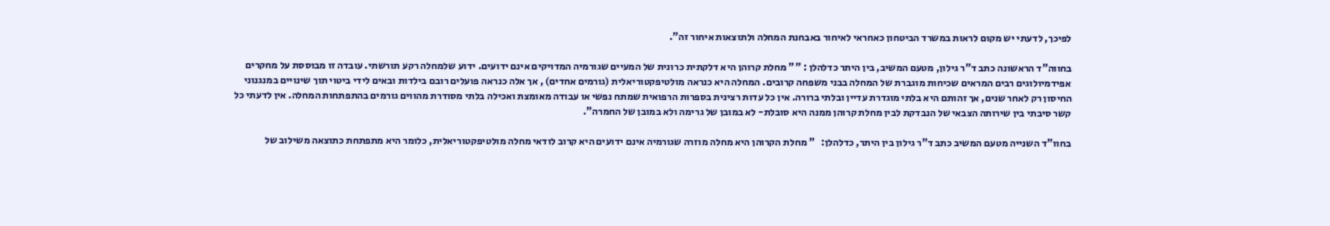לפיכך, לדעתי יש מקום לראות במשרד הביטחון כאחראי לאיחור באבחנת המחלה ולתוצאות איחור זה".

בחווה"ד הראשונה כתב ד"ר גילון, מטעם המשיב, בין היתר כדלהלן : "" מחלת קרוהן היא דלקתית כרונית של המעיים שגורמיה המדויקים אינם ידועים. ידוע שלמחלה רקע תורשתי. עובדה זו מבוססת על מחקרים אפידמיולוגים רבים המראים שכיחות מוגברת של המחלה בבני משפחה קרובים. המחלה היא כנראה מולטיפקטוריאלית (גורמים אחדים) , אך אלה כנראה פועלים רובם בילדות ובאים לידי ביטוי תוך שינויים במנגנוני החיסון רק לאחר שנים, אך זהותם היא בלתי מוגדרת עדיין ובלתי ברורה. אין כל עדות רצינית בספרות הרפואית שמתח נפשי או עבודה מאומצת ואכילה בלתי מסודרת מהווים גורמים בהתפתחות המחלה. אין לדעתי כל קשר סיבתי בין שירותה הצבאי של הנבדקת לבין מחלת קרוהן ממנה היא סובלת- לא במובן של גרימה ולא במובן של החמרה".

בחוו"ד השנייה מטעם המשיב כתב ד"ר גילון בין היתר, כדלהלן:   " מחלת הקרוהן היא מחלה מוזרה שגורמיה אינם ידועים היא קרוב לודאי מחלה מולטיפקטוריאלית, כלומר היא מתפתחת כתוצאה משילוב של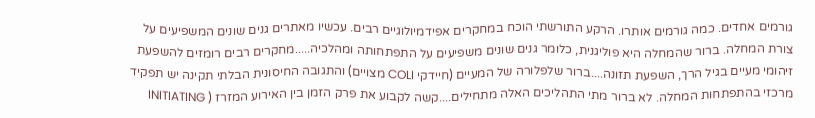גורמים אחדים. כמה גורמים אותרו. הרקע התורשתי הוכח במחקרים אפידמיולוגיים רבים. עכשיו מאתרים גנים שונים המשפיעים על צורת המחלה. ברור שהמחלה היא פוליגנית, כלומר גנים שונים משפיעים על התפתחותה ומהלכיה.....מחקרים רבים רומזים להשפעת זיהומי מעיים בגיל הרך, השפעת תזונה....ברור שלפלורה של המעיים (חיידקי COLI מצויים) והתגובה החיסונית הבלתי תקינה יש תפקיד מרכזי בהתפתחות המחלה. לא ברור מתי התהליכים האלה מתחילים....קשה לקבוע את פרק הזמן בין האירוע המזרז ( INITIATING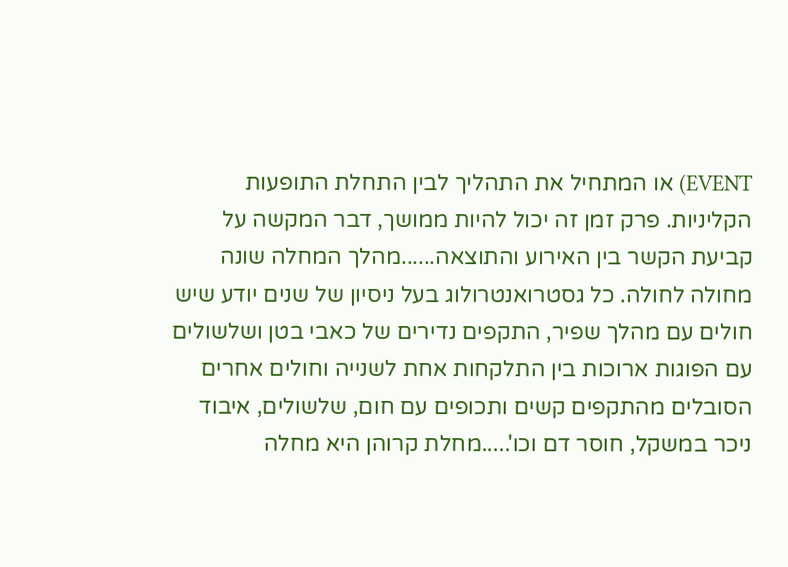EVENT) או המתחיל את התהליך לבין התחלת התופעות הקליניות. פרק זמן זה יכול להיות ממושך, דבר המקשה על קביעת הקשר בין האירוע והתוצאה......מהלך המחלה שונה מחולה לחולה. כל גסטרואנטרולוג בעל ניסיון של שנים יודע שיש חולים עם מהלך שפיר, התקפים נדירים של כאבי בטן ושלשולים עם הפוגות ארוכות בין התלקחות אחת לשנייה וחולים אחרים הסובלים מהתקפים קשים ותכופים עם חום, שלשולים, איבוד ניכר במשקל, חוסר דם וכו'.....מחלת קרוהן היא מחלה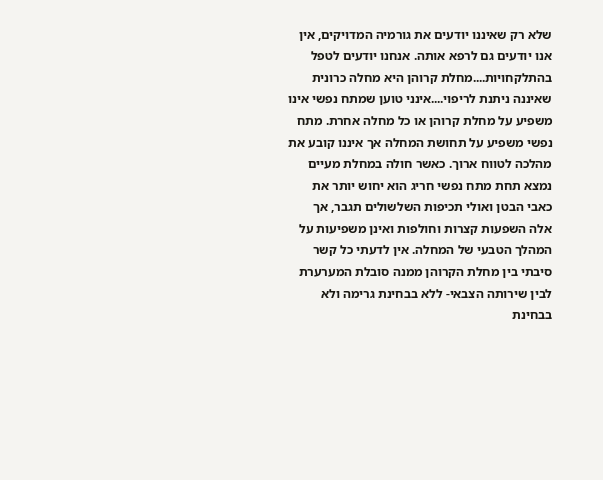שלא רק שאיננו יודעים את גורמיה המדויקים, אין אנו יודעים גם לרפא אותה. אנחנו יודעים לטפל בהתלקחויות....מחלת קרוהן היא מחלה כרונית שאיננה ניתנת לריפוי....אינני טוען שמתח נפשי אינו משפיע על מחלת קרוהן או כל מחלה אחרת. מתח נפשי משפיע על תחושת המחלה אך איננו קובע את מהלכה לטווח ארוך. כאשר חולה במחלת מעיים נמצא תחת מתח נפשי חריג הוא יחוש יותר את כאבי הבטן ואולי תכיפות השלשולים תגבר, אך אלה השפעות קצרות וחולפות ואינן משפיעות על המהלך הטבעי של המחלה. אין לדעתי כל קשר סיבתי בין מחלת הקרוהן ממנה סובלת המערערת לבין שירותה הצבאי- ללא בבחינת גרימה ולא בבחינת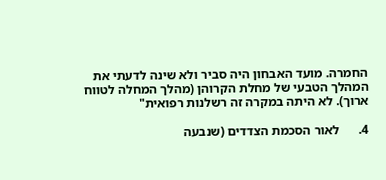החמרה. מועד האבחון היה סביר ולא שינה לדעתי את המהלך הטבעי של מחלת הקרוהן (מהלך המחלה לטווח ארוך). לא היתה במקרה זה רשלנות רפואית"

4.      לאור הסכמת הצדדים (שנבעה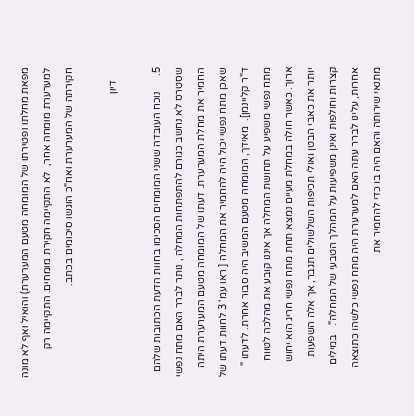מפאת מחלתו ופטירתו של המומחה מטעם המערערת) והואיל ואף לא מונה למערערת מומחה אחר,  לא התקיימה חקירת מומחים. התקיימה רק חקירתה של המערערת ואח"כ הוגשו סיכומים בכתב.

     דיון

5.      נוכח העובדה ששני המומחים הסכימו בחוות הדעת הכתובות שלהם שסטרס לא נחשב כגורם להתפתחות המחלה , נותר לברר האם מתח נפשי החמיר את מחלת המערערת. דעתו של המומחה מטעם המערערת היתה שאכן מתח נפשי יכול היה להחמיר את המחלה [ ראו עמ' 3 לחוות דעתו של ד"ר קליינמן].  מאידך, המומחה מטעם המשיב היה סבור אחרת. לדעתו " מתח נפשי משפיע על תחושת המחלה אך איננו קובע את מהלכה לטווח ארוך. כאשר חולה במחלת מעיים נמצא תחת מתח נפשי חריג הוא יחוש יותר את כאבי הבטן ואולי תכיפות השלשולים תגבר, אך אלה השפעות קצרות וחולפות ואינן משפיעות על המהלך הטבעי של המחלה".   במילים אחרות, עלינו לברר עתה האם למערערת היה מתח נפשי כלשהו כתוצאה מתנאי שירותה והאם היה בו כדי להחמיר את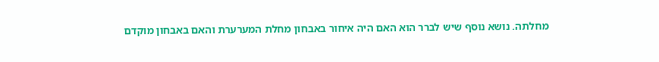מחלתה. נושא נוסף שיש לברר הוא האם היה איחור באבחון מחלת המערערת והאם באבחון מוקדם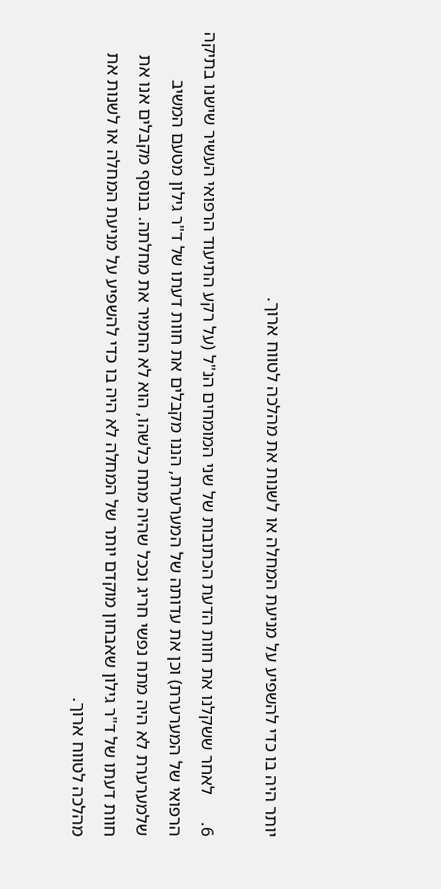יותר היה בו כדי להשפיע על מניעת המחלה או לשנות את מהלכה לטווח ארוך.

6.      לאחר ששקלנו את חוות הדעת הכתובות של שני המומחים הנ"ל (על רקע התיעוד הרפואי העשיר שישנו בתיקה הרפואי של המערערת) וכן את עדותה של המערערת, הננו מקבלים את חוות דעתו של ד"ר גילון מטעם המשיב שלמערערת לא היה מתח נפשי חריג וככל שהיה מתח כלשהו, הוא לא החמיר את מחלתה. בנוסף מקבלים אנו את חוות דעתו של ד"ר גילון שאבחון מוקדם יותר של המחלה לא היה בו כדי להשפיע על מניעת המחלה או לשנות את מהלכה לטווח ארוך.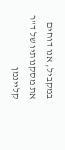במקביל, אנו דוחים את מסקנותיו של ד"ר קליינמן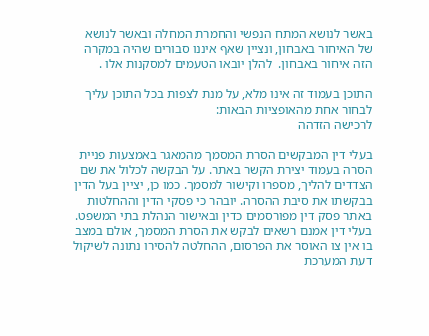באשר לנושא המתח הנפשי והחמרת המחלה ובאשר לנושא של האיחור באבחון, ונציין שאף איננו סבורים שהיה במקרה הזה איחור באבחון.  להלן יובאו הטעמים למסקנות אלו .

התוכן בעמוד זה אינו מלא, על מנת לצפות בכל התוכן עליך לבחור אחת מהאופציות הבאות:
לרכישה הזדהה

בעלי דין המבקשים הסרת המסמך מהמאגר באמצעות פניית הסרה בעמוד יצירת הקשר באתר. על הבקשה לכלול את שם הצדדים להליך, מספרו וקישור למסמך. כמו כן, יציין בעל הדין בבקשתו את סיבת ההסרה. יובהר כי פסקי הדין וההחלטות באתר פסק דין מפורסמים כדין ובאישור הנהלת בתי המשפט. בעלי דין אמנם רשאים לבקש את הסרת המסמך, אולם במצב בו אין צו האוסר את הפרסום, ההחלטה להסירו נתונה לשיקול דעת המערכת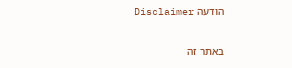הודעה Disclaimer

באתר זה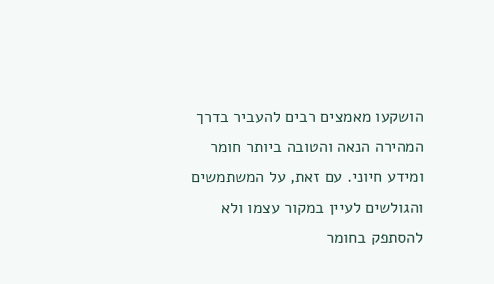הושקעו מאמצים רבים להעביר בדרך המהירה הנאה והטובה ביותר חומר ומידע חיוני. עם זאת, על המשתמשים והגולשים לעיין במקור עצמו ולא להסתפק בחומר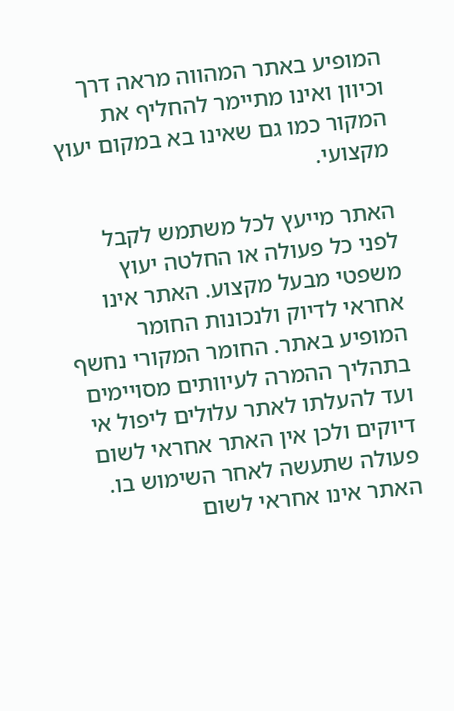המופיע באתר המהווה מראה דרך וכיוון ואינו מתיימר להחליף את המקור כמו גם שאינו בא במקום יעוץ מקצועי.

האתר מייעץ לכל משתמש לקבל לפני כל פעולה או החלטה יעוץ משפטי מבעל מקצוע. האתר אינו אחראי לדיוק ולנכונות החומר המופיע באתר. החומר המקורי נחשף בתהליך ההמרה לעיוותים מסויימים ועד להעלתו לאתר עלולים ליפול אי דיוקים ולכן אין האתר אחראי לשום פעולה שתעשה לאחר השימוש בו. האתר אינו אחראי לשום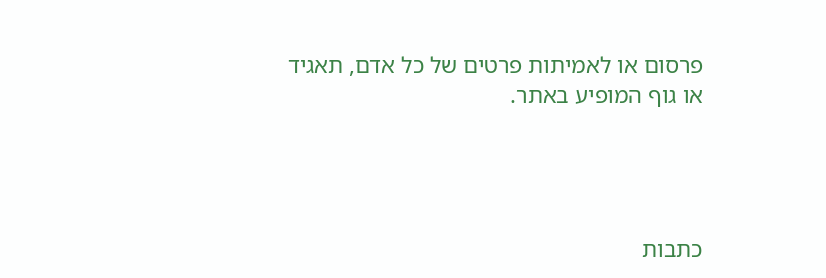פרסום או לאמיתות פרטים של כל אדם, תאגיד או גוף המופיע באתר.




כתבות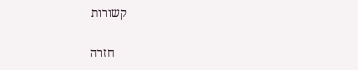קשורות

    חזרה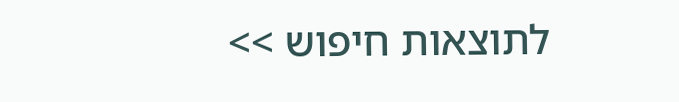לתוצאות חיפוש >>